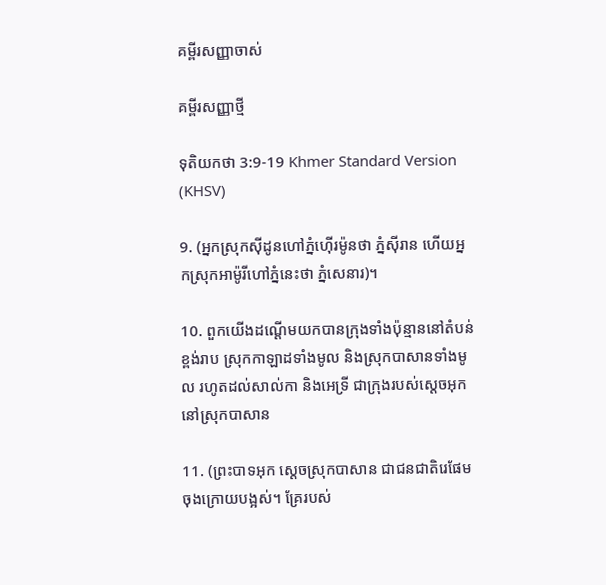គម្ពីរសញ្ញាចាស់

គម្ពីរសញ្ញាថ្មី

ទុតិយ‌កថា 3:9-19 Khmer Standard Version (KHSV)

9. (អ្នកស្រុកស៊ីដូនហៅភ្នំហ៊ើរ‌ម៉ូនថា ភ្នំស៊ីរាន ហើយអ្នកស្រុកអាម៉ូរីហៅភ្នំនេះថា ភ្នំសេនារ)។

10. ពួកយើងដណ្ដើមយកបានក្រុងទាំងប៉ុន្មាននៅតំបន់ខ្ពង់រាប ស្រុកកាឡាដទាំងមូល និងស្រុកបាសានទាំងមូល រហូតដល់សាល់‌កា និងអេទ្រី ជាក្រុងរបស់ស្ដេចអុកនៅស្រុកបាសាន

11. (ព្រះ‌បាទអុក ស្ដេចស្រុកបាសាន ជាជន‌ជាតិរេផែមចុងក្រោយបង្អស់។ គ្រែរបស់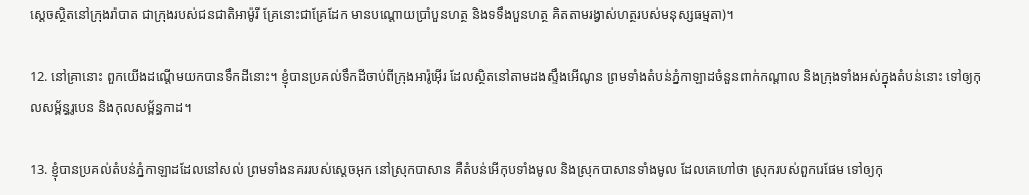ស្ដេចស្ថិតនៅក្រុងរ៉ាបាត ជាក្រុងរបស់ជន‌ជាតិអាម៉ូរី គ្រែនោះជាគ្រែដែក មានបណ្ដោយប្រាំបួនហត្ថ និងទទឹងបួនហត្ថ គិតតាមរង្វាស់ហត្ថរបស់មនុស្សធម្មតា)។

12. នៅគ្រានោះ ពួកយើងដណ្ដើមយកបានទឹកដីនោះ។ ខ្ញុំបានប្រគល់ទឹកដីចាប់ពីក្រុងអារ៉ូ‌អ៊ើរ ដែលស្ថិតនៅតាមដងស្ទឹងអើណូន ព្រមទាំងតំបន់ភ្នំកាឡាដចំនួនពាក់កណ្ដាល និងក្រុងទាំងអស់ក្នុងតំបន់នោះ ទៅឲ្យកុល‌សម្ព័ន្ធរូបេន និងកុល‌សម្ព័ន្ធកាដ។

13. ខ្ញុំបានប្រគល់តំបន់ភ្នំកាឡាដដែលនៅសល់ ព្រមទាំងនគររបស់ស្ដេចអុក នៅស្រុកបាសាន គឺតំបន់អើកុបទាំងមូល និងស្រុកបាសានទាំងមូល ដែលគេហៅថា ស្រុករបស់ពួករេផែម ទៅឲ្យកុ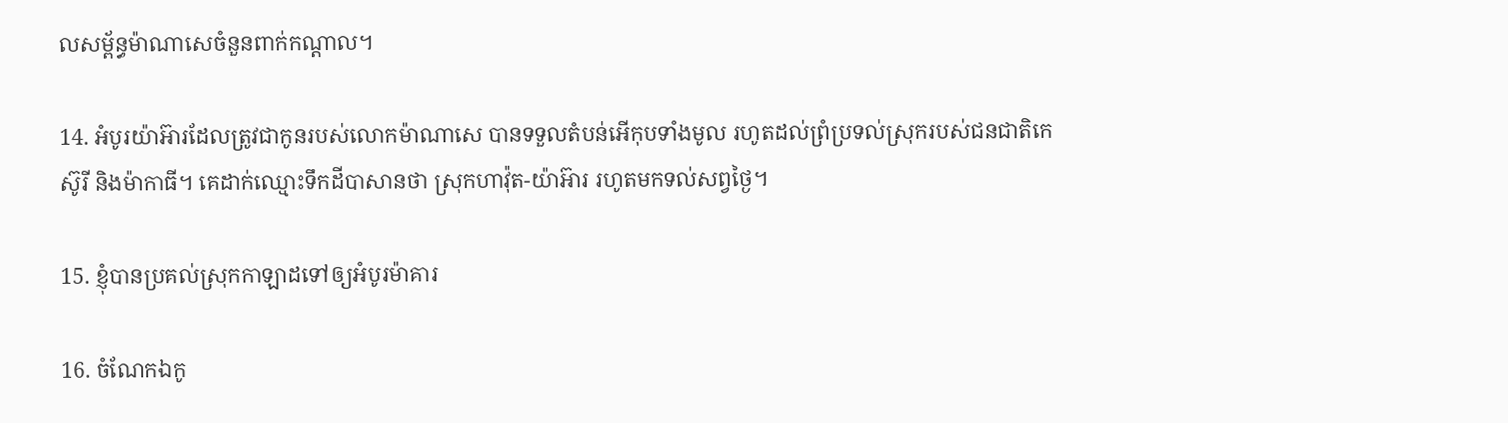ល‌សម្ព័ន្ធម៉ាណា‌សេចំនួនពាក់កណ្ដាល។

14. អំបូរយ៉ាអ៊ារដែលត្រូវជាកូនរបស់លោកម៉ាណា‌សេ បានទទួលតំបន់អើកុបទាំងមូល រហូតដល់ព្រំ‌ប្រទល់ស្រុករបស់ជន‌ជាតិកេស៊ូ‌រី និងម៉ាកា‌ធី។ គេដាក់ឈ្មោះទឹកដីបាសានថា ស្រុកហាវ៉ុត-យ៉ាអ៊ារ រហូតមកទល់សព្វថ្ងៃ។

15. ខ្ញុំបានប្រគល់ស្រុកកាឡាដទៅឲ្យអំបូរម៉ាគារ

16. ចំណែកឯកូ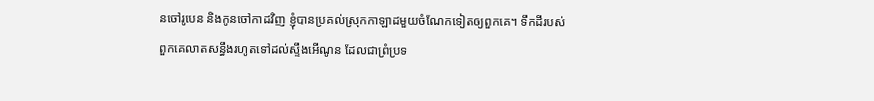នចៅរូបេន និងកូនចៅកាដវិញ ខ្ញុំបានប្រគល់ស្រុកកាឡាដមួយចំណែកទៀតឲ្យពួកគេ។ ទឹកដីរបស់ពួកគេលាតសន្ធឹងរហូតទៅដល់ស្ទឹងអើណូន ដែលជាព្រំ‌ប្រទ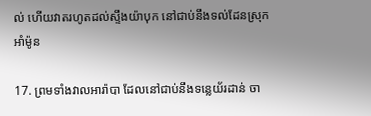ល់ ហើយវាតរហូតដល់ស្ទឹងយ៉ាបុក នៅជាប់នឹងទល់ដែនស្រុកអាំម៉ូន

17. ព្រមទាំងវាលអារ៉ា‌បា ដែលនៅជាប់នឹងទន្លេយ័រដាន់ ចា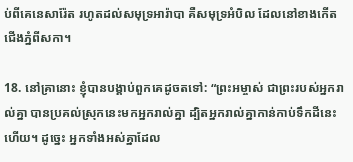ប់ពីគេនេ‌សារ៉ែត រហូតដល់សមុទ្រអារ៉ា‌បា គឺសមុទ្រអំបិល ដែលនៅខាងកើតជើងភ្នំពីសកា។

18. នៅគ្រានោះ ខ្ញុំបានបង្គាប់ពួកគេដូចតទៅ: “ព្រះ‌អម្ចាស់ ជាព្រះរបស់អ្នករាល់គ្នា បានប្រគល់ស្រុកនេះមកអ្នករាល់គ្នា ដ្បិតអ្នករាល់គ្នាកាន់កាប់ទឹកដីនេះហើយ។ ដូច្នេះ អ្នកទាំងអស់គ្នាដែល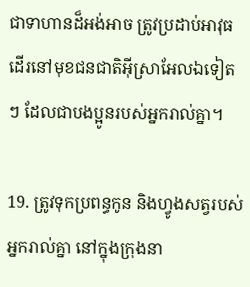ជាទាហានដ៏អង់‌អាច ត្រូវប្រដាប់អាវុធដើរនៅមុខជន‌ជាតិអ៊ីស្រា‌អែលឯទៀតៗ ដែលជាបង‌ប្អូនរបស់អ្នករាល់គ្នា។

19. ត្រូវទុកប្រពន្ធកូន និងហ្វូងសត្វរបស់អ្នករាល់គ្នា នៅក្នុងក្រុងនា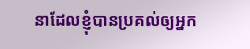នាដែលខ្ញុំបានប្រគល់ឲ្យអ្នក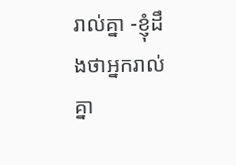រាល់គ្នា -ខ្ញុំដឹងថាអ្នករាល់គ្នា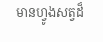មានហ្វូងសត្វដ៏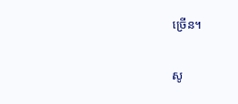ច្រើន។

សូ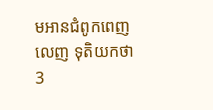មអានជំពូកពេញលេញ ទុតិយ‌កថា 3